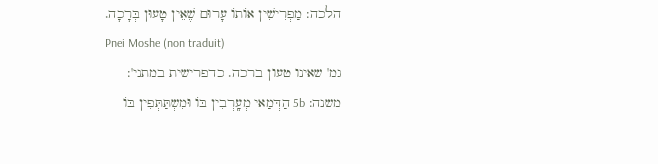הלכה: מַפְרִישִׁין אוֹתוֹ עָרוּם שֶׁאֵין טָעוּן בְּרָכָה.
Pnei Moshe (non traduit)
גמ' שאינו טעון ברכה. כדפרישית במתני':
משנה: 5b הַדְּמַאי מְעָֽרְבִין בּוֹ וּמִשְתַּתְּפִין בּוֹ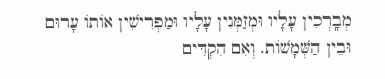מְבָֽרְכִין עָלָיו וּמְזַמְּנִין עָלָיו וּמַפְרִישִׁין אוֹתוֹ עָרוּם וּבֵין הַשְּׁמָשׁוֹת. וְאִם הִקְדִּים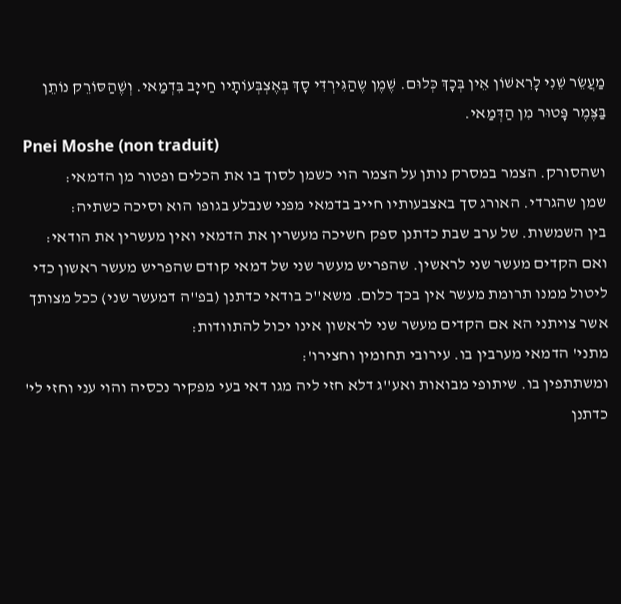מַעֲשֵׂר שֵׁנִי לָרִאשׁוֹן אֵין בְּכָךְ כְּלוּם. שֶׁמֶן שֶהַגִּירְדִּי סָךְ בְּאֶצְבְּעוֹתָיו חַייָב בִּדְמַאי. וְשֶׁהַסּוֹרֵק נוֹתֵן בַּצֶּמֶר פָּטוּר מִן הַדְּמַאי.
Pnei Moshe (non traduit)
ושהסורק. הצמר במסרק נותן על הצמר הוי כשמן לסוך בו את הכלים ופטור מן הדמאי:
שמן שהגרדי. האורג סך באצבעותיו חייב בדמאי מפני שנבלע בגופו הוא וסיכה כשתיה:
בין השמשות. של ערב שבת כדתנן ספק חשיכה מעשרין את הדמאי ואין מעשרין את הודאי:
ואם הקדים מעשר שני לראשין. שהפריש מעשר שני של דמאי קודם שהפריש מעשר ראשון כדי ליטול ממנו תרומת מעשר אין בכך כלום. משא''כ בודאי כדתנן (בפ''ה דמעשר שני) ככל מצותך אשר צויתני הא אם הקדים מעשר שני לראשון אינו יכול להתוודות:
מתני' הדמאי מערבין בו. עירובי תחומין וחצירו':
ומשתתפין בו. שיתופי מבואות ואע''ג דלא חזי ליה מגו דאי בעי מפקיר נכסיה והוי עני וחזי לי' כדתנן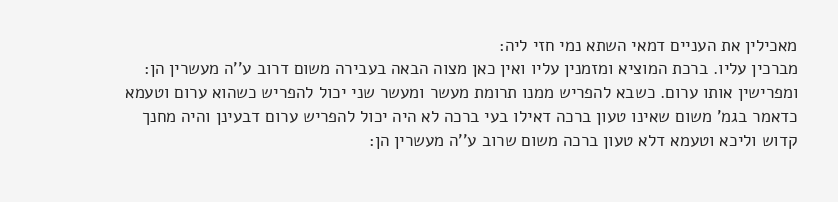מאכילין את העניים דמאי השתא נמי חזי ליה:
מברכין עליו. ברכת המוציא ומזמנין עליו ואין כאן מצוה הבאה בעבירה משום דרוב ע''ה מעשרין הן:
ומפרישין אותו ערום. כשבא להפריש ממנו תרומת מעשר ומעשר שני יכול להפריש כשהוא ערום וטעמא כדאמר בגמ' משום שאינו טעון ברכה דאילו בעי ברכה לא היה יכול להפריש ערום דבעינן והיה מחנך קדוש וליכא וטעמא דלא טעון ברכה משום שרוב ע''ה מעשרין הן: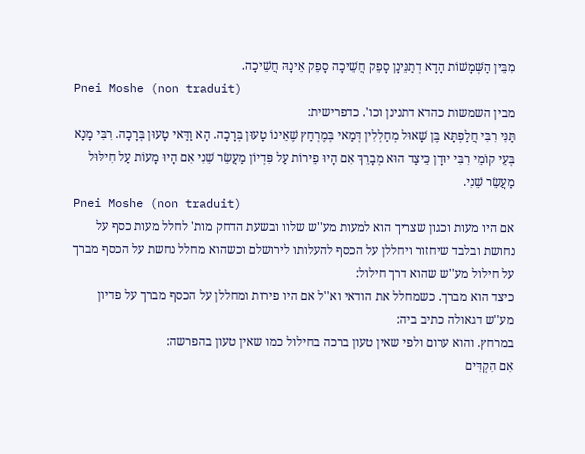מִבֵּין הַשְּׁמָשׁוֹת הָדָא דְתַנֵּינָן סָפֵק חֲשֵׁיכָה סָפֵק אֵינָהּ חֲשֵׁיכָה.
Pnei Moshe (non traduit)
מבין השמשות כהדא דתנינן וכו'. כדפרישית:
תַּנִּי רִבִּי חֲלַפְתָּא בֶּן שָׁאוּל מְחַלְלִין דְּמַאי בְּמֶרְחַץ שֶׁאֵינוֹ טָעוּן בְּרָכָה. הָא וַדַּאי טָעוּן בְּרָכָה. רִבִּי מָנָא בְּעֵי קוֹמֵי רִבִּי יוּדָן כֵּיצַד הוּא מְבָרֵךְ אִם הָיוּ פֵירוֹת עַל פִּדְיוֹן מַעֲשֵׂר שֵׁנִי אִם הָיוּ מָעוֹת עַל חִילּוּל מַעֲשֵׂר שֵׁנִי.
Pnei Moshe (non traduit)
אם היו מעות וכגון שצריך הוא למעות מע''ש שלוו ובשעת הדחק מות' לחלל מעות כסף על נחושת ובלבד שיחזור ויחללן על הכסף להעלותו לירושלם וכשהוא מחלל נחשת על הכסף מברך על חילול מע''ש שהוא דרך חילול:
כיצד הוא מברך. כשמחלל את הודאי וא''ל אם היו פירות ומחללן על הכסף מברך על פדיון מע''ש דגאולה כתיב ביה:
במרחץ. והוא ערום ולפי שאין טעון ברכה בחילול כמו שאין טעון בהפרשה:
אִם הִקְדִּים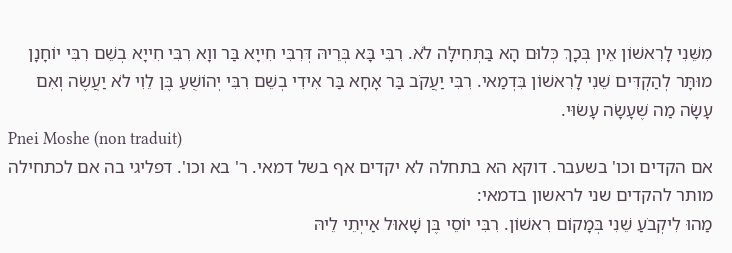מִשֵּׁנִי לָרִאשׁוֹן אֵין בְּכָךְ כְּלוּם הָא בַּתְּחִילָּה לֹא. רִבִּי בָּא בְּרֵיהּ דְּרִבִּי חִייָא בַּר ווָא רִבִּי חִייָא בְשֵׁם רִבִּי יוֹחָנָן מוּתָּר לְהַקְדִּים שֵׁנִי לָרִאשׁוֹן בִּדְמַאי. רִבִּי יַעֲקֹב בַּר אָחָא בַּר אִידִי בְשֵׁם רִבִּי יְהוֹשֻׁעַ בֶּן לֵוִי לֹא יַעֲשֶׂה וְאִם עָשָׂה מַה שֶׁעָשָׂה עָשׂוּי.
Pnei Moshe (non traduit)
אם הקדים וכו' בשעבר. דוקא הא בתחלה לא יקדים אף בשל דמאי. ר' בא וכו'. דפליגי בה אם לכתחילה מותר להקדים שני לראשון בדמאי:
מַהוּ לִיקְבֹעַ שֵׁנִי בְּמָקוֹם רִאשׁוֹן. רִבִּי יוֹסֵי בֶּן שָׁאוּל אַייְתֵי לֵיהּ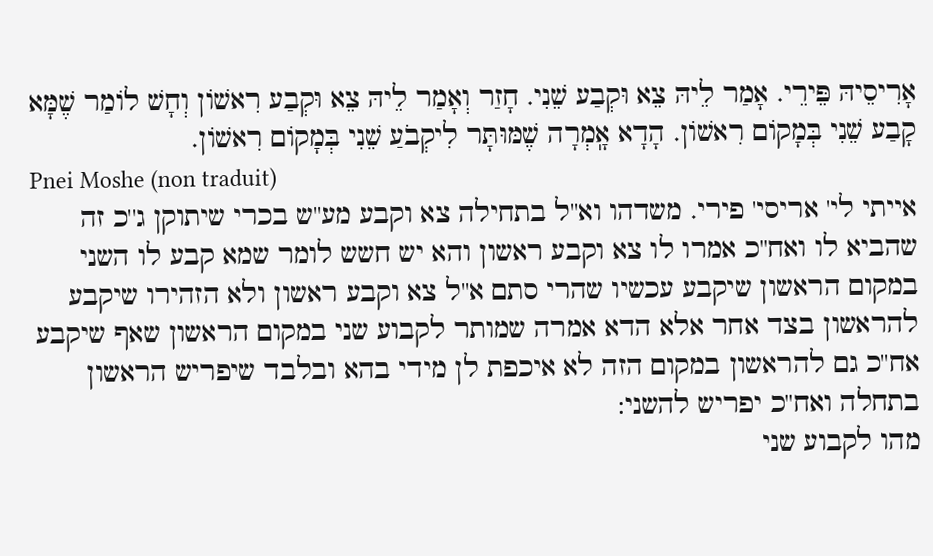אָרִיסֵיהּ פֵּירֵי. אָמַר לֵיהּ צֵא וּקְבַע שֵׁנִי. חָזַר וְאָמַר לֵיהּ צֵא וּקְבַע רִאשׁוֹן וְחָשׁ לוֹמַר שֶׁמָּא קָבַע שֵׁנִי בְּמָקוֹם רִאשׁוֹן. הָדָא אָֽמְרָה שֶׁמּוּתָּר לִיקְבֹעַ שֵׁנִי בְּמָקוֹם רִאשׁוֹן.
Pnei Moshe (non traduit)
אייתי לי' אריסי' פירי. משדהו וא''ל בתחילה צא וקבע מע''ש בכרי שיתוקן ג''כ זה שהביא לו ואח''כ אמרו לו צא וקבע ראשון והא יש חשש לומר שמא קבע לו השני במקום הראשון שיקבע עכשיו שהרי סתם א''ל צא וקבע ראשון ולא הזהירו שיקבע להראשון בצד אחר אלא הדא אמרה שמותר לקבוע שני במקום הראשון שאף שיקבע אח''כ גם להראשון במקום הזה לא איכפת לן מידי בהא ובלבד שיפריש הראשון בתחלה ואח''כ יפריש להשני:
מהו לקבוע שני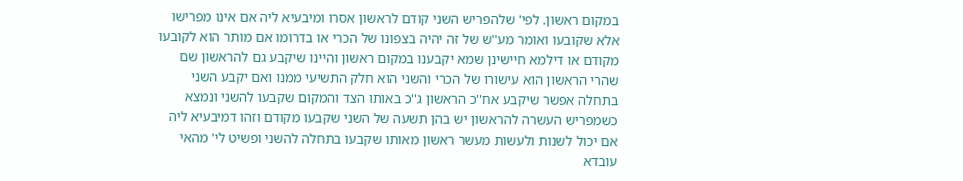במקום ראשון. לפי' שלהפריש השני קודם לראשון אסרו ומיבעיא ליה אם אינו מפרישו אלא שקובעו ואומר מע''ש של זה יהיה בצפונו של הכרי או בדרומו אם מותר הוא לקובעו מקודם או דילמא חיישינן שמא יקבענו במקום ראשון והיינו שיקבע גם להראשון שם שהרי הראשון הוא עישורו של הכרי והשני הוא חלק התשיעי ממנו ואם יקבע השני בתחלה אפשר שיקבע אח''כ הראשון ג''כ באותו הצד והמקום שקבעו להשני ונמצא כשמפריש העשרה להראשון יש בהן תשעה של השני שקבעו מקודם וזהו דמיבעיא ליה אם יכול לשנות ולעשות מעשר ראשון מאותו שקבעו בתחלה להשני ופשיט לי' מהאי עובדא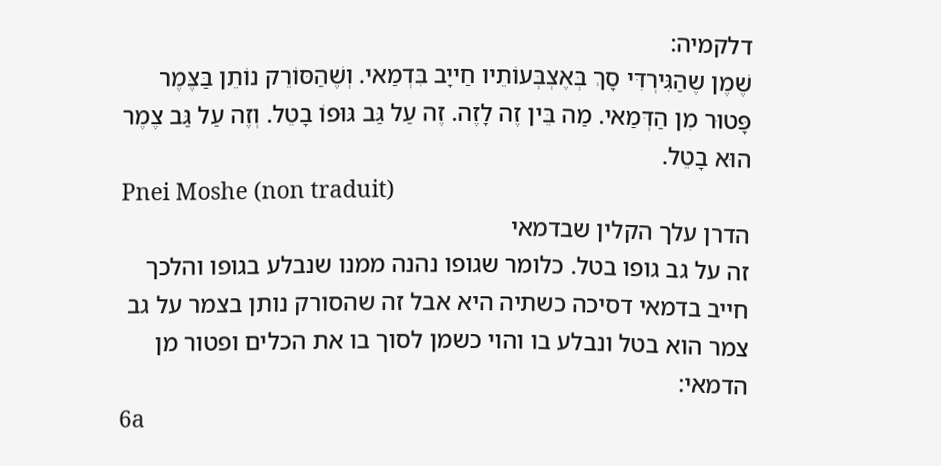דלקמיה:
שֶׁמֶן שֶהַגִּירְדִּי סָךְ בְּאֶצְבְּעוֹתֵיו חַייָב בִּדְמַאי. וְשֶׁהַסּוֹרֵק נוֹתֵן בַּצֶּמֶר פָּטוּר מִן הַדְּמַאי. מַה בֵּין זֶה לָזֶה. זֶה עַל גַּב גּוּפוֹ בָטֵל. וְזֶה עַל גַּב צֶמֶר הוּא בָטֵל.
Pnei Moshe (non traduit)
הדרן עלך הקלין שבדמאי
זה על גב גופו בטל. כלומר שגופו נהנה ממנו שנבלע בגופו והלכך חייב בדמאי דסיכה כשתיה היא אבל זה שהסורק נותן בצמר על גב צמר הוא בטל ונבלע בו והוי כשמן לסוך בו את הכלים ופטור מן הדמאי:
6a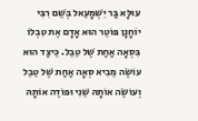עוּלָּא בַּר יִשְׁמָעֵאל בְּשֵׁם רִבִּי יוֹחָנָן פּוֹטֵר הוּא אָדָם אֶת טִבְלוֹ בִּסְאָה אַחַת שֶׁל טֵבֵל. כֵּיצַד הוּא עוֹשֶׂה מֵבִיא סְאָה אַחַת שֶׁל טֵבֵל וְעוֹשֶׂה אוֹתָהּ שֵׁנִי וּפוֹדֶה אוֹתָהּ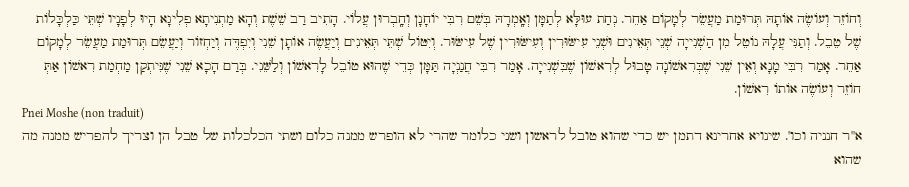וְחוֹזֵר וְעוֹשֶׂה אוֹתָהּ תְּרוּמַת מַעֲשֵׂר לְמָקוֹם אַחֵר. נְחַת עוּלָּא לְתַמָּן וְאָֽמְרָהּ בְּשֵׁם רִבִּי יוֹחָנָן וְחָֽבְרוּן עֲלוֹי. הָתִיב רַב שֵׁשֶׁת וְהָא מַתְנִיתָא פְלִיגָא הָיוּ לְפָנָיו שְׁתֵּי כַּלְכָּלוֹת שֶׁל טֵבֵל. וְתַנִּי עֲלָהּ נוֹטֵל מִן הַשְׁנִייָה שְׁנֵי תְּאֵינִים וּשְׁנֵי עִישּׂוּרִין וְעִישּׂוּרִין שֶׁל עִישּׂוּר. וְיִטּוֹל שְׁתֵּי תְּאֵינִים וְיַעֲשֶׂה אוֹתָן שֵׁנִי וְיִפְדֶּה וְיַחְזוֹר וְיַעֲשֵׂם תְּרוּמַת מַעֲשֵׂר לְמָקוֹם אַחֵר. אָמַר רִבִּי מָנָא וְאֵין שֵׁנִי שֶׁבְּרִאשׁוֹנָה טָבוּל לְרִאשׁוֹן שֶׁבִּשְׁנִייָה. אָמַר רִבִּי חֲנַנְיָה תַּמָּן כְּדֵי שֶׁהוּא טוֹבֵל לָרִאשׁוֹן וְלַשֵּׁנִי. בְּרַם הָכָא שֵׁנִי שֶׁנִּיתְקַן מַחְמַת רִאשׁוֹן אַתְּ חוֹזֵר וְעוֹשֶׂה אוֹתוֹ רִאשׁוֹן.
Pnei Moshe (non traduit)
א''ר חנניה וכו'. שינויא אחרינא דתמן יש כדי שהוא טובל לראשון ושני כלומר שהרי לא הופרש ממנה כלום ושתי הכלכלות של טבל הן וצריך להפריש ממנה מה שהוא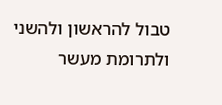טבול להראשון ולהשני ולתרומת מעשר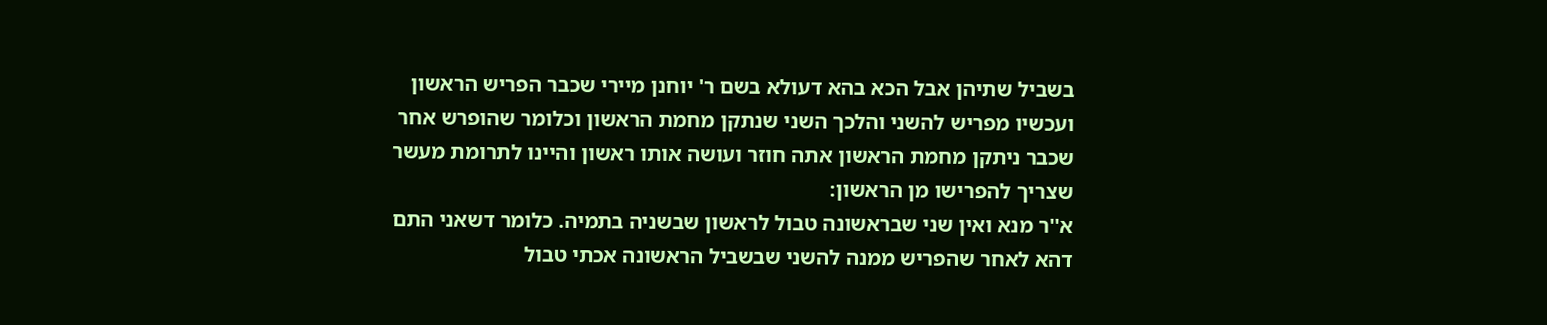בשביל שתיהן אבל הכא בהא דעולא בשם ר' יוחנן מיירי שכבר הפריש הראשון ועכשיו מפריש להשני והלכך השני שנתקן מחמת הראשון וכלומר שהופרש אחר שכבר ניתקן מחמת הראשון אתה חוזר ועושה אותו ראשון והיינו לתרומת מעשר שצריך להפרישו מן הראשון:
א''ר מנא ואין שני שבראשונה טבול לראשון שבשניה בתמיה. כלומר דשאני התם דהא לאחר שהפריש ממנה להשני שבשביל הראשונה אכתי טבול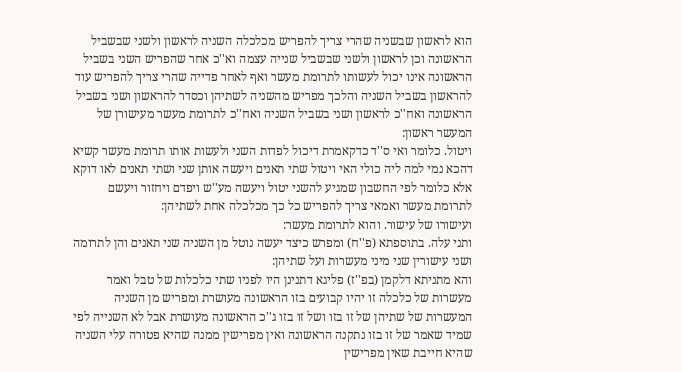הוא לראשון שבשניה שהרי צריך להפריש מכלכלה השניה לראשון ולשני שבשביל הראשונה וכן לראשון ולשני שבשביל שנייה עצמה וא''כ אחר שהפריש השני בשביל הראשונה אינו יכול לעשותו לתרומת מעשר ואף לאחר פדייה שהרי צריך להפריש עוד להראשון בשביל השניה והלכך מפריש מהשניה לשתיהן וכסדר להראשון ושני בשביל הראשונה ואח''כ לראשון ושני בשביל השניה ואח''כ לתרומת מעשר מעישורן של המעשר ראשון:
ויטול. כלומר ואי ס''ד כדקאמרת דיכול לפדות השני ולעשות אותו תרומת מעשר קשיא דהכא נמי למה ליה כולי האי ויטול שתי תאנים ויעשה אותן שני ושתי תאנים לאו דוקא אלא כלומר לפי החשבון שמגיע להשני יטול ויעשה מע''ש ויפדם ויחזור ויעשם לתרומת מעשר ואמאי צריך להפריש כל כך מכלכלה אחת לשתיהן:
ועישורו של עישור. והוא לתרומת מעשר:
ותני עלה. בתוספתא (פ''ח) ומפרש כיצד יעשה נוטל מן השניה שני תאנים והן לתרומה ושני עישורין שני מיני מעשרות ועל שתיהן:
והא מתניתא דלקמן (בפ''ז) פליגא דתנינן היו לפניו שתי כלכלות של טבל ואמר מעשרות של כלכלה זו יהיו קבועים בזו הראשונה מעושרת ומפריש מן השניה המעשרות של שתיהן של זו בזו ושל זו בזו ג''כ הראשונה מעושרת אבל לא השנייה לפי שמיד שאמר של זו בזו נתקנה הראשונה ואין מפרישין ממנה שהיא פטורה עלי השניה שהיא חייבת שאין מפרישין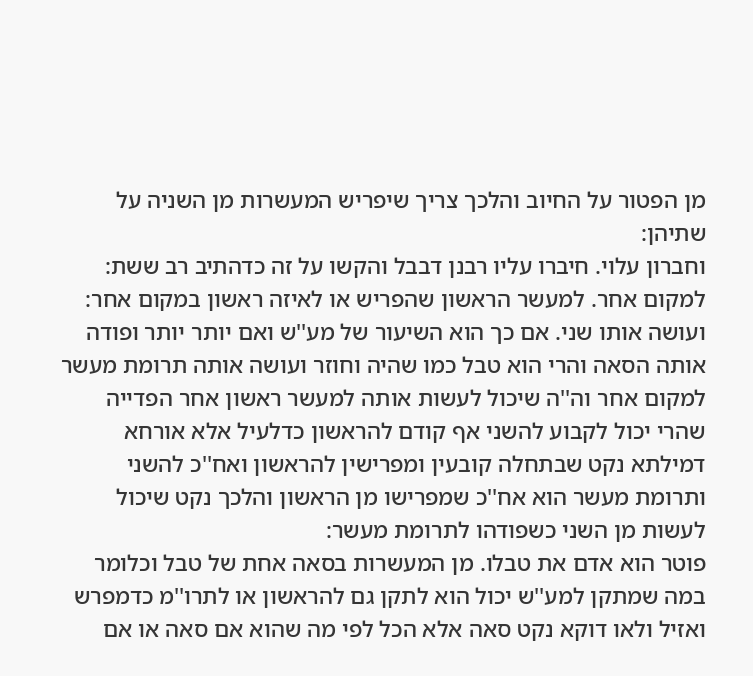מן הפטור על החיוב והלכך צריך שיפריש המעשרות מן השניה על שתיהן:
וחברון עלוי. חיברו עליו רבנן דבבל והקשו על זה כדהתיב רב ששת:
למקום אחר. למעשר הראשון שהפריש או לאיזה ראשון במקום אחר:
ועושה אותו שני. אם כך הוא השיעור של מע''ש ואם יותר יותר ופודה אותה הסאה והרי הוא טבל כמו שהיה וחוזר ועושה אותה תרומת מעשר למקום אחר וה''ה שיכול לעשות אותה למעשר ראשון אחר הפדייה שהרי יכול לקבוע להשני אף קודם להראשון כדלעיל אלא אורחא דמילתא נקט שבתחלה קובעין ומפרישין להראשון ואח''כ להשני ותרומת מעשר הוא אח''כ שמפרישו מן הראשון והלכך נקט שיכול לעשות מן השני כשפודהו לתרומת מעשר:
פוטר הוא אדם את טבלו. מן המעשרות בסאה אחת של טבל וכלומר במה שמתקן למע''ש יכול הוא לתקן גם להראשון או לתרו''מ כדמפרש ואזיל ולאו דוקא נקט סאה אלא הכל לפי מה שהוא אם סאה או אם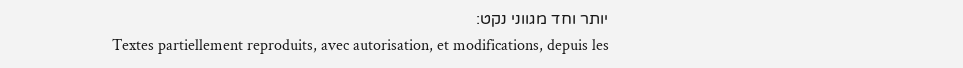יותר וחד מגווני נקט:
Textes partiellement reproduits, avec autorisation, et modifications, depuis les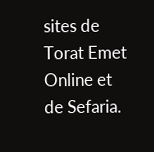sites de Torat Emet Online et de Sefaria.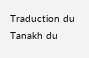Traduction du Tanakh du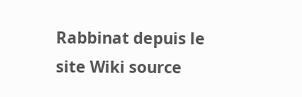Rabbinat depuis le site Wiki source